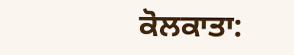ਕੋਲਕਾਤਾ: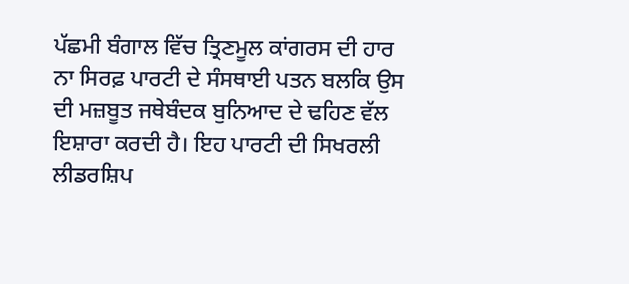ਪੱਛਮੀ ਬੰਗਾਲ ਵਿੱਚ ਤ੍ਰਿਣਮੂਲ ਕਾਂਗਰਸ ਦੀ ਹਾਰ ਨਾ ਸਿਰਫ਼ ਪਾਰਟੀ ਦੇ ਸੰਸਥਾਈ ਪਤਨ ਬਲਕਿ ਉਸ ਦੀ ਮਜ਼ਬੂਤ ਜਥੇਬੰਦਕ ਬੁਨਿਆਦ ਦੇ ਢਹਿਣ ਵੱਲ ਇਸ਼ਾਰਾ ਕਰਦੀ ਹੈ। ਇਹ ਪਾਰਟੀ ਦੀ ਸਿਖਰਲੀ ਲੀਡਰਸ਼ਿਪ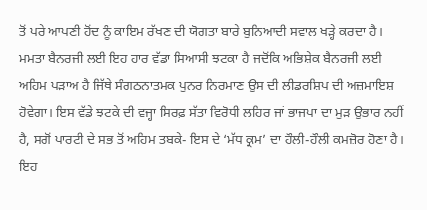ਤੋਂ ਪਰੇ ਆਪਣੀ ਹੋਂਦ ਨੂੰ ਕਾਇਮ ਰੱਖਣ ਦੀ ਯੋਗਤਾ ਬਾਰੇ ਬੁਨਿਆਦੀ ਸਵਾਲ ਖੜ੍ਹੇ ਕਰਦਾ ਹੈ। ਮਮਤਾ ਬੈਨਰਜੀ ਲਈ ਇਹ ਹਾਰ ਵੱਡਾ ਸਿਆਸੀ ਝਟਕਾ ਹੈ ਜਦੋਂਕਿ ਅਭਿਸ਼ੇਕ ਬੈਨਰਜੀ ਲਈ ਅਹਿਮ ਪੜਾਅ ਹੈ ਜਿੱਥੇ ਸੰਗਠਨਾਤਮਕ ਪੁਨਰ ਨਿਰਮਾਣ ਉਸ ਦੀ ਲੀਡਰਸ਼ਿਪ ਦੀ ਅਜ਼ਮਾਇਸ਼ ਹੋਵੇਗਾ। ਇਸ ਵੱਡੇ ਝਟਕੇ ਦੀ ਵਜ੍ਹਾ ਸਿਰਫ਼ ਸੱਤਾ ਵਿਰੋਧੀ ਲਹਿਰ ਜਾਂ ਭਾਜਪਾ ਦਾ ਮੁੜ ਉਭਾਰ ਨਹੀਂ ਹੈ, ਸਗੋਂ ਪਾਰਟੀ ਦੇ ਸਭ ਤੋਂ ਅਹਿਮ ਤਬਕੇ- ਇਸ ਦੇ ‘ਮੱਧ ਕ੍ਰਮ’ ਦਾ ਹੌਲੀ-ਹੌਲੀ ਕਮਜ਼ੋਰ ਹੋਣਾ ਹੈ। ਇਹ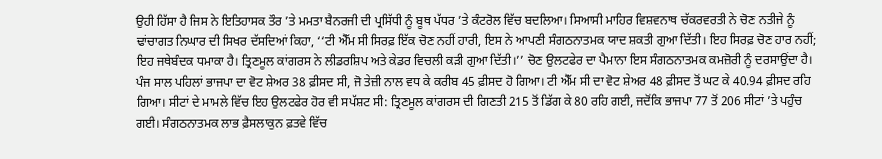ਉਹੀ ਹਿੱਸਾ ਹੈ ਜਿਸ ਨੇ ਇਤਿਹਾਸਕ ਤੌਰ ’ਤੇ ਮਮਤਾ ਬੈਨਰਜੀ ਦੀ ਪ੍ਰਸਿੱਧੀ ਨੂੰ ਬੂਥ ਪੱਧਰ ’ਤੇ ਕੰਟਰੋਲ ਵਿੱਚ ਬਦਲਿਆ। ਸਿਆਸੀ ਮਾਹਿਰ ਵਿਸ਼ਵਨਾਥ ਚੱਕਰਵਰਤੀ ਨੇ ਚੋਣ ਨਤੀਜੇ ਨੂੰ ਢਾਂਚਾਗਤ ਨਿਘਾਰ ਦੀ ਸਿਖਰ ਦੱਸਦਿਆਂ ਕਿਹਾ, ‘‘ਟੀ ਐੱਮ ਸੀ ਸਿਰਫ਼ ਇੱਕ ਚੋਣ ਨਹੀਂ ਹਾਰੀ, ਇਸ ਨੇ ਆਪਣੀ ਸੰਗਠਨਾਤਮਕ ਯਾਦ ਸ਼ਕਤੀ ਗੁਆ ਦਿੱਤੀ। ਇਹ ਸਿਰਫ਼ ਚੋਣ ਹਾਰ ਨਹੀਂ; ਇਹ ਜਥੇਬੰਦਕ ਧਮਾਕਾ ਹੈ। ਤ੍ਰਿਣਮੂਲ ਕਾਂਗਰਸ ਨੇ ਲੀਡਰਸ਼ਿਪ ਅਤੇ ਕੇਡਰ ਵਿਚਲੀ ਕੜੀ ਗੁਆ ਦਿੱਤੀ।’’ ਚੋਣ ਉਲਟਫੇਰ ਦਾ ਪੈਮਾਨਾ ਇਸ ਸੰਗਠਨਾਤਮਕ ਕਮਜ਼ੋਰੀ ਨੂੰ ਦਰਸਾਉਂਦਾ ਹੈ। ਪੰਜ ਸਾਲ ਪਹਿਲਾਂ ਭਾਜਪਾ ਦਾ ਵੋਟ ਸ਼ੇਅਰ 38 ਫ਼ੀਸਦ ਸੀ, ਜੋ ਤੇਜ਼ੀ ਨਾਲ ਵਧ ਕੇ ਕਰੀਬ 45 ਫ਼ੀਸਦ ਹੋ ਗਿਆ। ਟੀ ਐੱਮ ਸੀ ਦਾ ਵੋਟ ਸ਼ੇਅਰ 48 ਫ਼ੀਸਦ ਤੋਂ ਘਟ ਕੇ 40.94 ਫ਼ੀਸਦ ਰਹਿ ਗਿਆ। ਸੀਟਾਂ ਦੇ ਮਾਮਲੇ ਵਿੱਚ ਇਹ ਉਲਟਫੇਰ ਹੋਰ ਵੀ ਸਪੱਸ਼ਟ ਸੀ: ਤ੍ਰਿਣਮੂਲ ਕਾਂਗਰਸ ਦੀ ਗਿਣਤੀ 215 ਤੋਂ ਡਿੱਗ ਕੇ 80 ਰਹਿ ਗਈ, ਜਦੋਂਕਿ ਭਾਜਪਾ 77 ਤੋਂ 206 ਸੀਟਾਂ ’ਤੇ ਪਹੁੰਚ ਗਈ। ਸੰਗਠਨਾਤਮਕ ਲਾਭ ਫ਼ੈਸਲਾਕੁਨ ਫ਼ਤਵੇ ਵਿੱਚ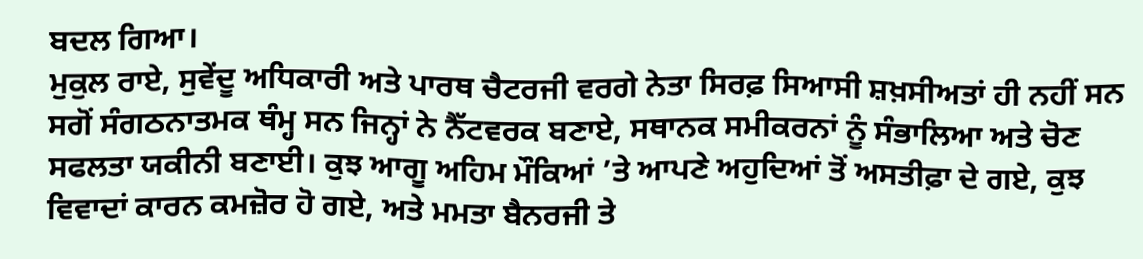ਬਦਲ ਗਿਆ।
ਮੁਕੁਲ ਰਾਏ, ਸੁਵੇਂਦੂ ਅਧਿਕਾਰੀ ਅਤੇ ਪਾਰਥ ਚੈਟਰਜੀ ਵਰਗੇ ਨੇਤਾ ਸਿਰਫ਼ ਸਿਆਸੀ ਸ਼ਖ਼ਸੀਅਤਾਂ ਹੀ ਨਹੀਂ ਸਨ ਸਗੋਂ ਸੰਗਠਨਾਤਮਕ ਥੰਮ੍ਹ ਸਨ ਜਿਨ੍ਹਾਂ ਨੇ ਨੈੱਟਵਰਕ ਬਣਾਏ, ਸਥਾਨਕ ਸਮੀਕਰਨਾਂ ਨੂੰ ਸੰਭਾਲਿਆ ਅਤੇ ਚੋਣ ਸਫਲਤਾ ਯਕੀਨੀ ਬਣਾਈ। ਕੁਝ ਆਗੂ ਅਹਿਮ ਮੌਕਿਆਂ ’ਤੇ ਆਪਣੇ ਅਹੁਦਿਆਂ ਤੋਂ ਅਸਤੀਫ਼ਾ ਦੇ ਗਏ, ਕੁਝ ਵਿਵਾਦਾਂ ਕਾਰਨ ਕਮਜ਼ੋਰ ਹੋ ਗਏ, ਅਤੇ ਮਮਤਾ ਬੈਨਰਜੀ ਤੇ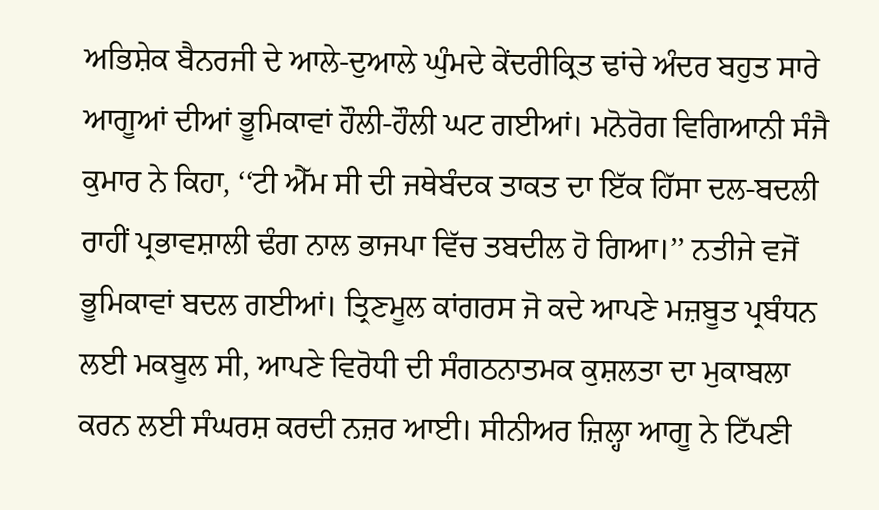ਅਭਿਸ਼ੇਕ ਬੈਨਰਜੀ ਦੇ ਆਲੇ-ਦੁਆਲੇ ਘੁੰਮਦੇ ਕੇਂਦਰੀਕ੍ਰਿਤ ਢਾਂਚੇ ਅੰਦਰ ਬਹੁਤ ਸਾਰੇ ਆਗੂਆਂ ਦੀਆਂ ਭੂਮਿਕਾਵਾਂ ਹੌਲੀ-ਹੌਲੀ ਘਟ ਗਈਆਂ। ਮਨੋਰੋਗ ਵਿਗਿਆਨੀ ਸੰਜੈ ਕੁਮਾਰ ਨੇ ਕਿਹਾ, ‘‘ਟੀ ਐੱਮ ਸੀ ਦੀ ਜਥੇਬੰਦਕ ਤਾਕਤ ਦਾ ਇੱਕ ਹਿੱਸਾ ਦਲ-ਬਦਲੀ ਰਾਹੀਂ ਪ੍ਰਭਾਵਸ਼ਾਲੀ ਢੰਗ ਨਾਲ ਭਾਜਪਾ ਵਿੱਚ ਤਬਦੀਲ ਹੋ ਗਿਆ।’’ ਨਤੀਜੇ ਵਜੋਂ ਭੂਮਿਕਾਵਾਂ ਬਦਲ ਗਈਆਂ। ਤ੍ਰਿਣਮੂਲ ਕਾਂਗਰਸ ਜੋ ਕਦੇ ਆਪਣੇ ਮਜ਼ਬੂਤ ਪ੍ਰਬੰਧਨ ਲਈ ਮਕਬੂਲ ਸੀ, ਆਪਣੇ ਵਿਰੋਧੀ ਦੀ ਸੰਗਠਨਾਤਮਕ ਕੁਸ਼ਲਤਾ ਦਾ ਮੁਕਾਬਲਾ ਕਰਨ ਲਈ ਸੰਘਰਸ਼ ਕਰਦੀ ਨਜ਼ਰ ਆਈ। ਸੀਨੀਅਰ ਜ਼ਿਲ੍ਹਾ ਆਗੂ ਨੇ ਟਿੱਪਣੀ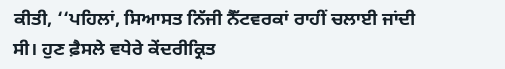ਕੀਤੀ, ‘‘ਪਹਿਲਾਂ, ਸਿਆਸਤ ਨਿੱਜੀ ਨੈੱਟਵਰਕਾਂ ਰਾਹੀਂ ਚਲਾਈ ਜਾਂਦੀ ਸੀ। ਹੁਣ ਫ਼ੈਸਲੇ ਵਧੇਰੇ ਕੇਂਦਰੀਕ੍ਰਿਤ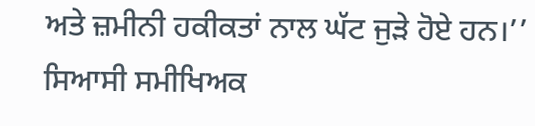ਅਤੇ ਜ਼ਮੀਨੀ ਹਕੀਕਤਾਂ ਨਾਲ ਘੱਟ ਜੁੜੇ ਹੋਏ ਹਨ।’’ ਸਿਆਸੀ ਸਮੀਖਿਅਕ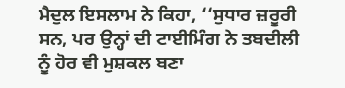ਮੈਦੁਲ ਇਸਲਾਮ ਨੇ ਕਿਹਾ, ‘‘ਸੁਧਾਰ ਜ਼ਰੂਰੀ ਸਨ, ਪਰ ਉਨ੍ਹਾਂ ਦੀ ਟਾਈਮਿੰਗ ਨੇ ਤਬਦੀਲੀ ਨੂੰ ਹੋਰ ਵੀ ਮੁਸ਼ਕਲ ਬਣਾ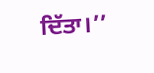ਦਿੱਤਾ।’’